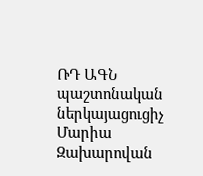ՌԴ ԱԳՆ պաշտոնական ներկայացուցիչ Մարիա Զախարովան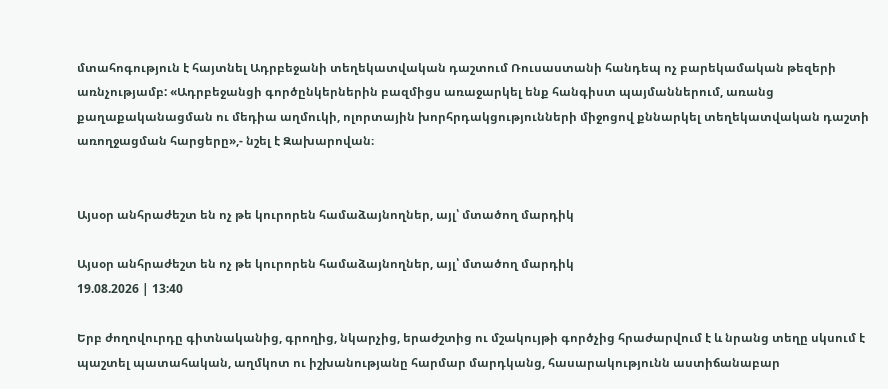մտահոգություն է հայտնել Ադրբեջանի տեղեկատվական դաշտում Ռուսաստանի հանդեպ ոչ բարեկամական թեզերի առնչությամբ: «Ադրբեջանցի գործընկերներին բազմիցս առաջարկել ենք հանգիստ պայմաններում, առանց քաղաքականացման ու մեդիա աղմուկի, ոլորտային խորհրդակցությունների միջոցով քննարկել տեղեկատվական դաշտի առողջացման հարցերը»,- նշել է Զախարովան։


Այսօր անհրաժեշտ են ոչ թե կուրորեն համաձայնողներ, այլ՝ մտածող մարդիկ

Այսօր անհրաժեշտ են ոչ թե կուրորեն համաձայնողներ, այլ՝ մտածող մարդիկ
19.08.2026 | 13:40

Երբ ժողովուրդը գիտնականից, գրողից, նկարչից, երաժշտից ու մշակույթի գործչից հրաժարվում է և նրանց տեղը սկսում է պաշտել պատահական, աղմկոտ ու իշխանությանը հարմար մարդկանց, հասարակությունն աստիճանաբար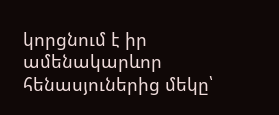կորցնում է իր ամենակարևոր հենասյուներից մեկը՝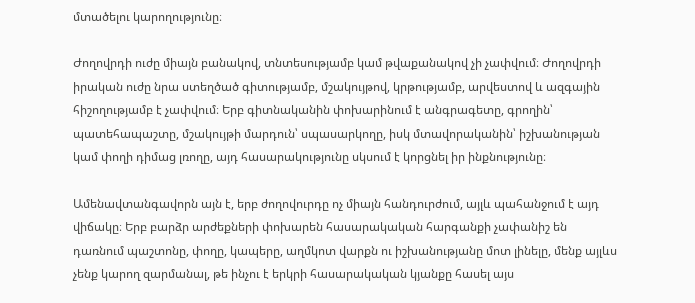մտածելու կարողությունը։

Ժողովրդի ուժը միայն բանակով, տնտեսությամբ կամ թվաքանակով չի չափվում։ Ժողովրդի իրական ուժը նրա ստեղծած գիտությամբ, մշակույթով, կրթությամբ, արվեստով և ազգային հիշողությամբ է չափվում։ Երբ գիտնականին փոխարինում է անգրագետը, գրողին՝ պատեհապաշտը, մշակույթի մարդուն՝ սպասարկողը, իսկ մտավորականին՝ իշխանության կամ փողի դիմաց լռողը, այդ հասարակությունը սկսում է կորցնել իր ինքնությունը։

Ամենավտանգավորն այն է, երբ ժողովուրդը ոչ միայն հանդուրժում, այլև պահանջում է այդ վիճակը։ Երբ բարձր արժեքների փոխարեն հասարակական հարգանքի չափանիշ են դառնում պաշտոնը, փողը, կապերը, աղմկոտ վարքն ու իշխանությանը մոտ լինելը, մենք այլևս չենք կարող զարմանալ, թե ինչու է երկրի հասարակական կյանքը հասել այս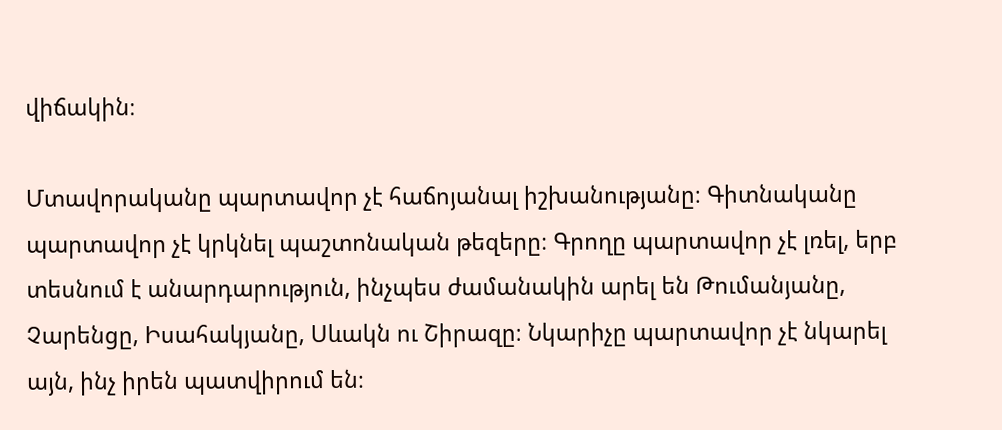վիճակին։

Մտավորականը պարտավոր չէ հաճոյանալ իշխանությանը։ Գիտնականը պարտավոր չէ կրկնել պաշտոնական թեզերը։ Գրողը պարտավոր չէ լռել, երբ տեսնում է անարդարություն, ինչպես ժամանակին արել են Թումանյանը, Չարենցը, Իսահակյանը, Սևակն ու Շիրազը։ Նկարիչը պարտավոր չէ նկարել այն, ինչ իրեն պատվիրում են։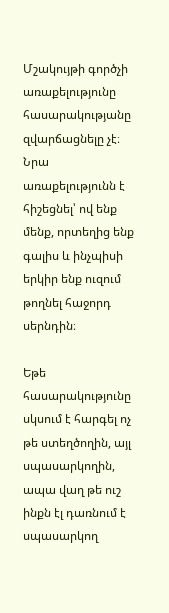Մշակույթի գործչի առաքելությունը հասարակությանը զվարճացնելը չէ։ Նրա առաքելությունն է հիշեցնել՝ ով ենք մենք, որտեղից ենք գալիս և ինչպիսի երկիր ենք ուզում թողնել հաջորդ սերնդին։

Եթե հասարակությունը սկսում է հարգել ոչ թե ստեղծողին, այլ սպասարկողին, ապա վաղ թե ուշ ինքն էլ դառնում է սպասարկող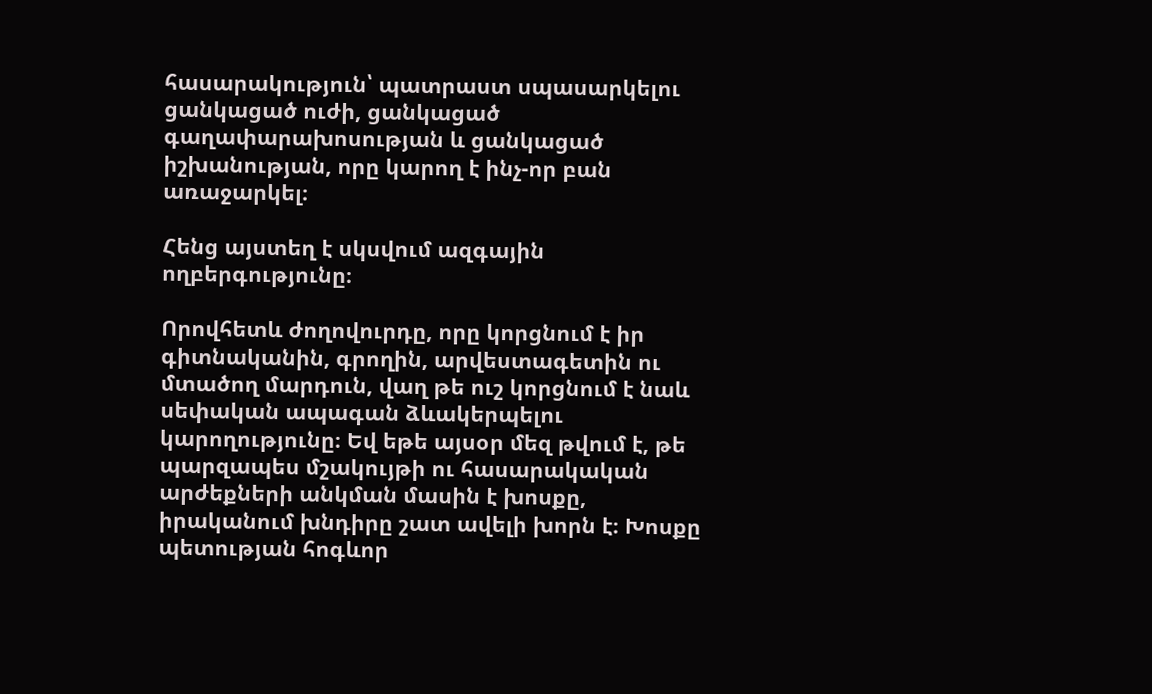հասարակություն՝ պատրաստ սպասարկելու ցանկացած ուժի, ցանկացած գաղափարախոսության և ցանկացած իշխանության, որը կարող է ինչ-որ բան առաջարկել։

Հենց այստեղ է սկսվում ազգային ողբերգությունը։

Որովհետև ժողովուրդը, որը կորցնում է իր գիտնականին, գրողին, արվեստագետին ու մտածող մարդուն, վաղ թե ուշ կորցնում է նաև սեփական ապագան ձևակերպելու կարողությունը։ Եվ եթե այսօր մեզ թվում է, թե պարզապես մշակույթի ու հասարակական արժեքների անկման մասին է խոսքը, իրականում խնդիրը շատ ավելի խորն է։ Խոսքը պետության հոգևոր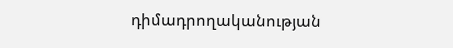դիմադրողականության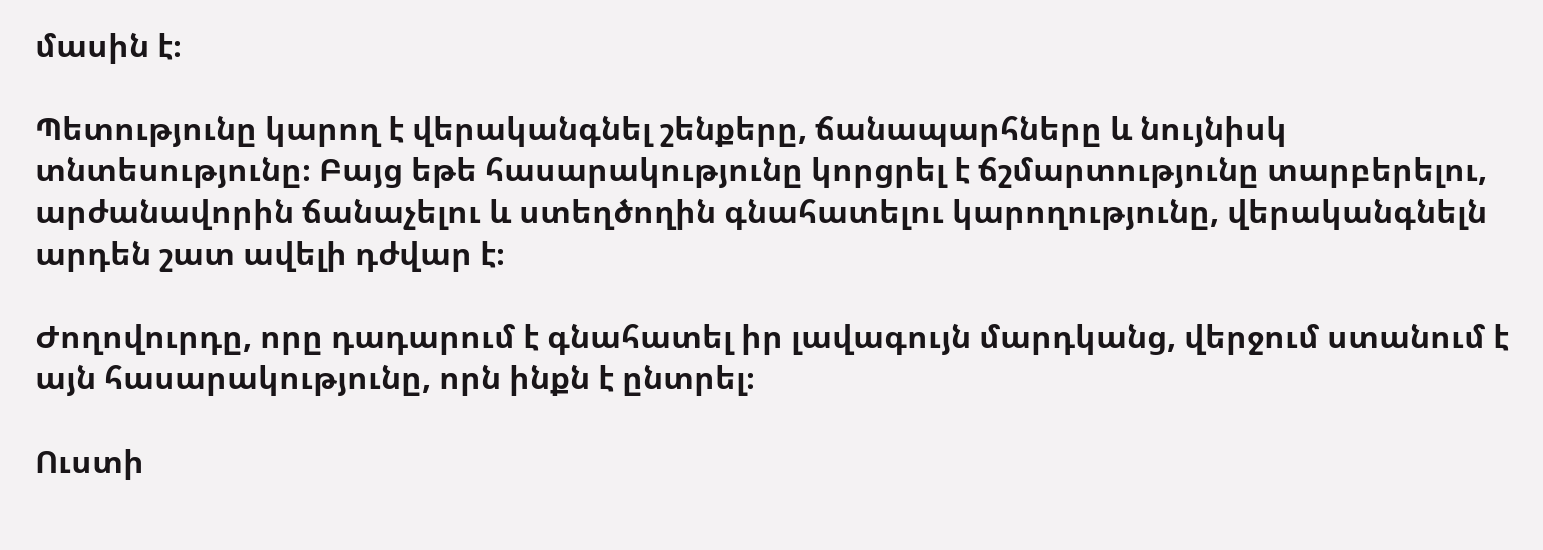մասին է։

Պետությունը կարող է վերականգնել շենքերը, ճանապարհները և նույնիսկ տնտեսությունը։ Բայց եթե հասարակությունը կորցրել է ճշմարտությունը տարբերելու, արժանավորին ճանաչելու և ստեղծողին գնահատելու կարողությունը, վերականգնելն արդեն շատ ավելի դժվար է։

Ժողովուրդը, որը դադարում է գնահատել իր լավագույն մարդկանց, վերջում ստանում է այն հասարակությունը, որն ինքն է ընտրել։

Ուստի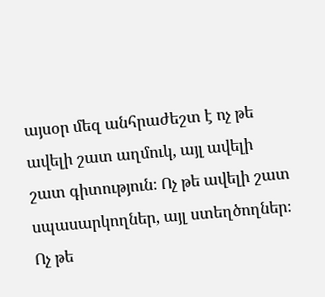այսօր մեզ անհրաժեշտ է ոչ թե ավելի շատ աղմուկ, այլ ավելի շատ գիտություն։ Ոչ թե ավելի շատ սպասարկողներ, այլ ստեղծողներ։ Ոչ թե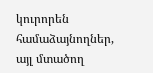կուրորեն համաձայնողներ, այլ մտածող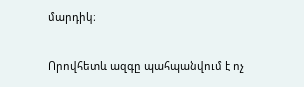մարդիկ։

Որովհետև ազգը պահպանվում է ոչ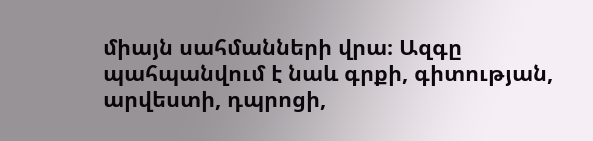միայն սահմանների վրա։ Ազգը պահպանվում է նաև գրքի, գիտության, արվեստի, դպրոցի,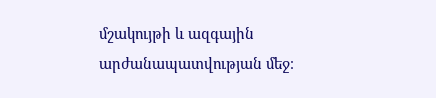մշակույթի և ազգային արժանապատվության մեջ։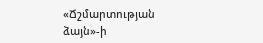«Ճշմարտության ձայն»-ի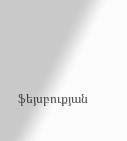ֆեյսբուքյան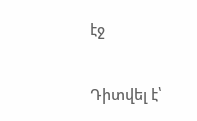էջ

Դիտվել է՝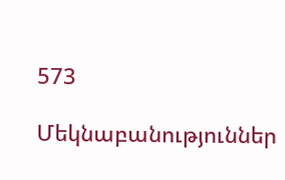573

Մեկնաբանություններ